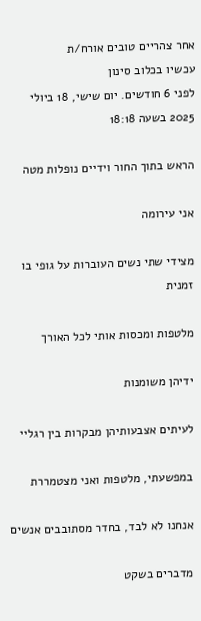אחר צהריים טובים אורח/ת
עכשיו בכלוב סינון
לפני 6 חודשים. יום שישי, 18 ביולי 2025 בשעה 18:18

הראש בתוך החור וידיים נופלות מטה

אני עירומה

מצידי שתי נשים העוברות על גופי בו זמנית

מלטפות ומכסות אותי לכל האורך

ידיהן משומנות

לעיתים אצבעותיהן מבקרות בין רגליי

במפשעתי, מלטפות ואני מצטמררת

אנחנו לא לבד, בחדר מסתובבים אנשים

מדברים בשקט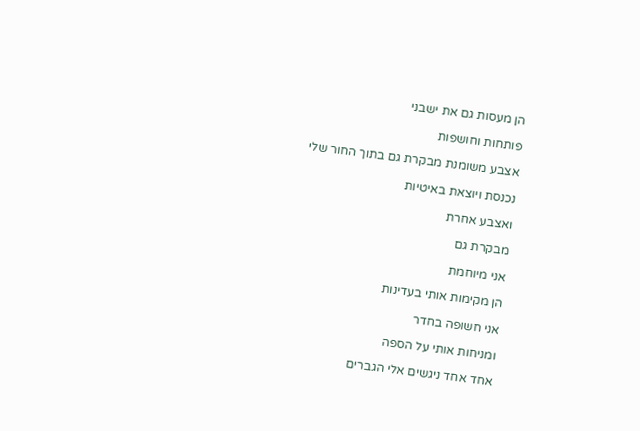הן מעסות גם את ישבני

פותחות וחושפות

אצבע משומנת מבקרת גם בתוך החור שלי

נכנסת ויוצאת באיטיות

ואצבע אחרת

מבקרת גם

אני מיוחמת

הן מקימות אותי בעדינות

אני חשופה בחדר

ומניחות אותי על הספה

אחד אחד ניגשים אלי הגברים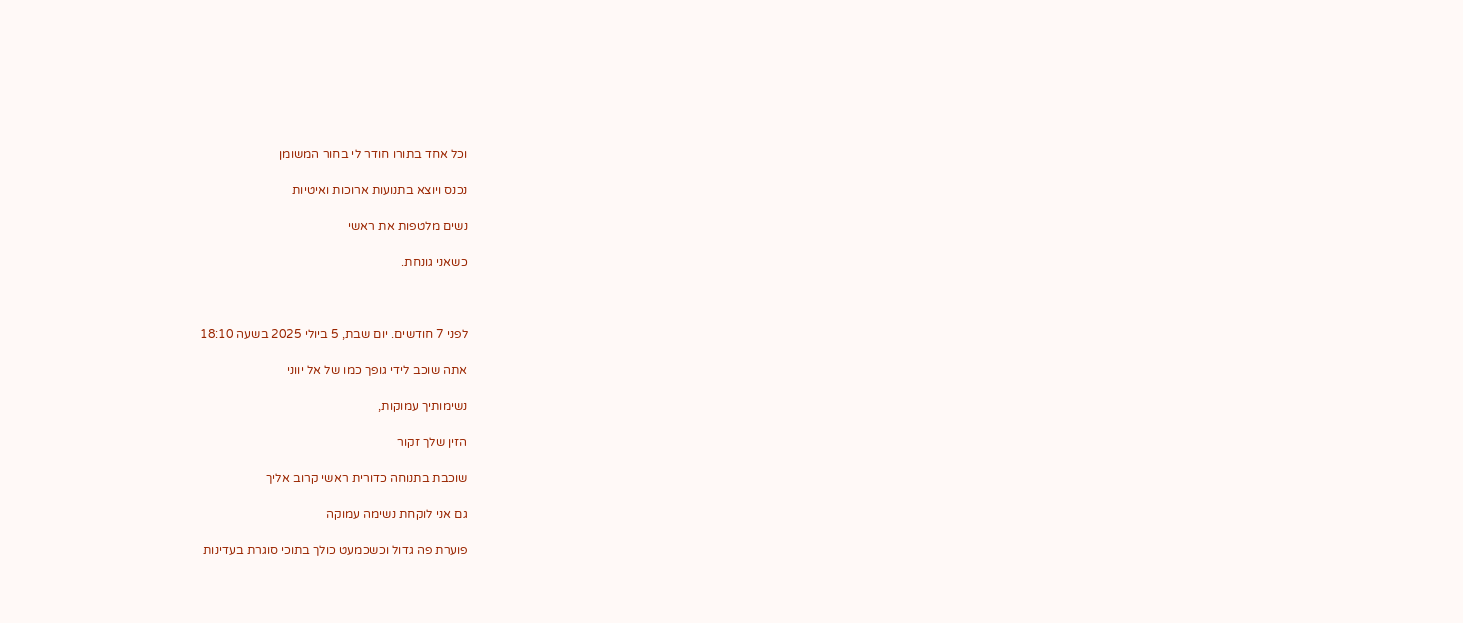וכל אחד בתורו חודר לי בחור המשומן

נכנס ויוצא בתנועות ארוכות ואיטיות

נשים מלטפות את ראשי

כשאני גונחת.



לפני 7 חודשים. יום שבת, 5 ביולי 2025 בשעה 18:10

אתה שוכב לידי גופך כמו של אל יווני

נשימותיך עמוקות,

הזין שלך זקור

שוכבת בתנוחה כדורית ראשי קרוב אליך

גם אני לוקחת נשימה עמוקה

פוערת פה גדול וכשכמעט כולך בתוכי סוגרת בעדינות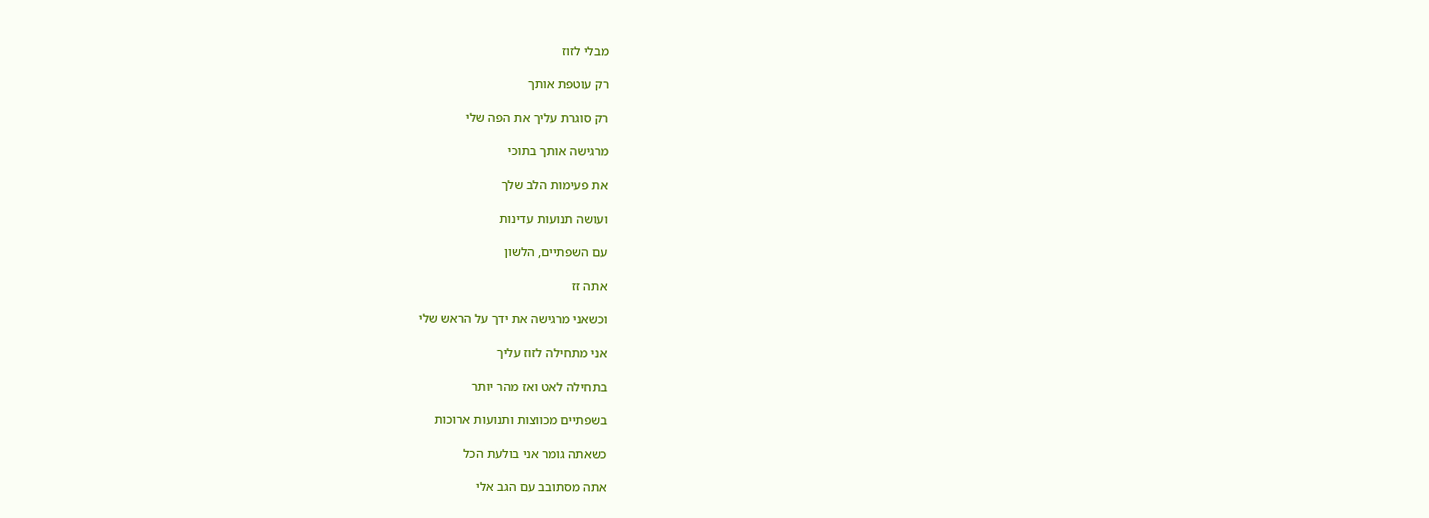מבלי לזוז

רק עוטפת אותך

רק סוגרת עליך את הפה שלי

מרגישה אותך בתוכי

את פעימות הלב שלך

ועושה תנועות עדינות

עם השפתיים, הלשון

אתה זז

וכשאני מרגישה את ידך על הראש שלי

אני מתחילה לזוז עליך

בתחילה לאט ואז מהר יותר

בשפתיים מכווצות ותנועות ארוכות

כשאתה גומר אני בולעת הכל

אתה מסתובב עם הגב אלי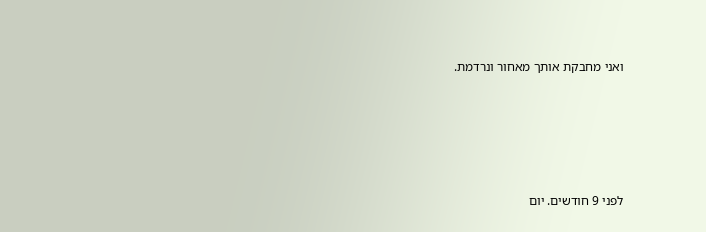ואני מחבקת אותך מאחור ונרדמת.





לפני 9 חודשים. יום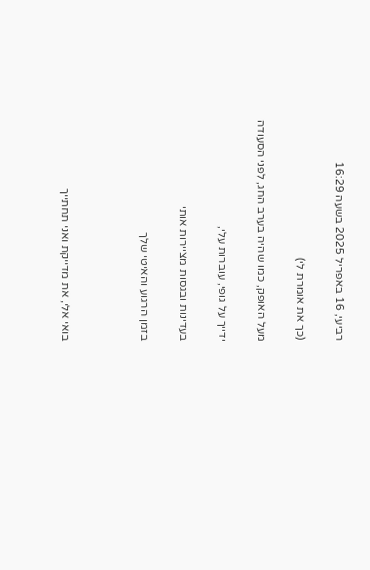רביעי, 16 באפריל 2025 בשעה 16:29

(כך את אומרת לי)

מעל האופק, כמו שהיה בערב החג, לפני הסעודה

ידייך על גופי, עוברות עלי,

בעדינות ובגסות מציירות אותי

בזמן הרגוע והאיטי שלך



בואי אלי, את מדייקת ואני תחתייך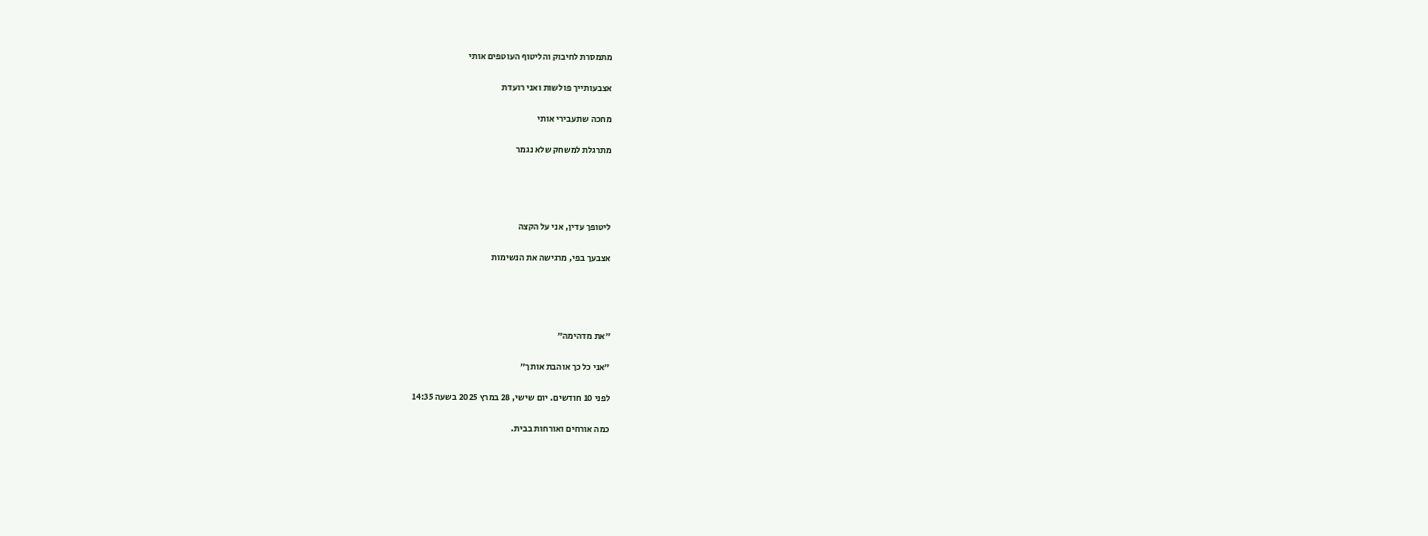מתמסרת לחיבוק והליטוף העוטפים אותי

אצבעותייך פולשות ואני רועדת

מחכה שתעבירי אותי

מתרגלת למשחק שלא נגמר




ליטופך עדין, אני על הקצה

אצבעך בפי, מרגישה את הנשימות




״את מדהימה״

״אני כל כך אוהבת אותך״

לפני 10 חודשים. יום שישי, 28 במרץ 2025 בשעה 14:35

כמה אורחים ואורחות בבית.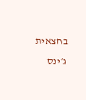בחצאית ג׳ינס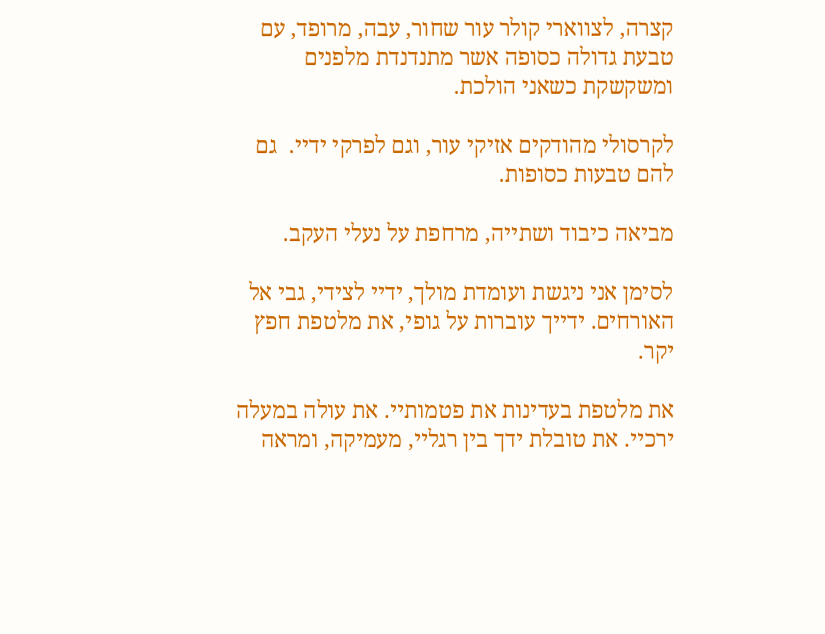קצרה, לצווארי קולר עור שחור, עבה, מרופד, עם טבעת גדולה כסופה אשר מתנדנדת מלפנים ומשקשקת כשאני הולכת.

לקרסולי מהודקים אזיקי עור, וגם לפרקי ידיי.  גם להם טבעות כסופות.

מביאה כיבוד ושתייה, מרחפת על נעלי העקב.

לסימן אני ניגשת ועומדת מולך, ידיי לצידי, גבי אל האורחים. ידייך עוברות על גופי, את מלטפת חפץ יקר.

את מלטפת בעדינות את פטמותיי. את עולה במעלה ירכיי. את טובלת ידך בין רגליי, מעמיקה, ומראה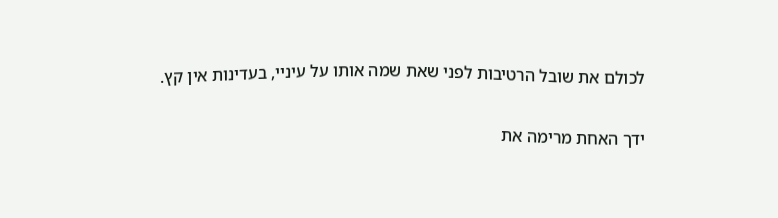לכולם את שובל הרטיבות לפני שאת שמה אותו על עיניי, בעדינות אין קץ.

ידך האחת מרימה את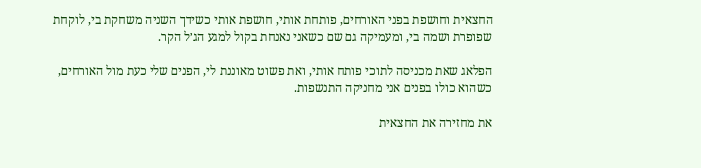החצאית וחושפת בפני האורחים, פותחת אותי, חושפת אותי כשידך השניה משחקת בי, לוקחת שפופרת ושמה בי, ומעמיקה גם שם כשאני נאנחת בקול למגע הג׳ל הקר.

הפלאג שאת מכניסה לתוכי פותח אותי, ואת פשוט מאוננת לי, הפנים שלי כעת מול האורחים, כשהוא כולו בפנים אני מחניקה התנשפות.

את מחזירה את החצאית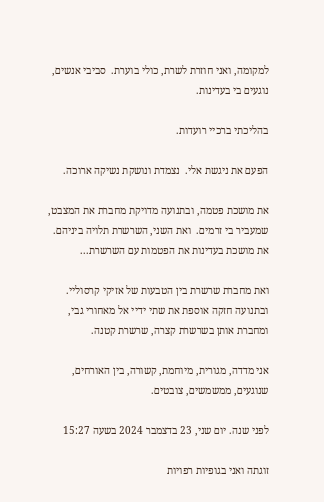למקומה, ואני חוזרת לשרת, כולי בוערת.  סביבי אנשים, נוגעים בי בעדינות.

בהליכתי ברכיי רועדות.

הפעם את ניגשת אלי.  נצמדת ונושקת נשיקה ארוכה.

את מושכת פטמה, ובתנועה מדויקת מחברת את המצבט, שמעביר בי זרמים.  ואת השני, השרשרת תלויה ביניהם.  את מושכת בעדינות את הפטמות עם השרשרת...

ואת מחברת שרשרת בין הטבעות של אזיקי קרסוליי.  ובתנועה חזקה אוספת את שתי ידיי אל מאחורי גבי, ומחברת אותן בשרשרת קצרה, שרשרת קטנה.

אני מדדה, מגורית, מיוחמת, קשורה, בין האורחים, שנוגעים, ממשמשים, צובטים.

לפני שנה. יום שני, 23 בדצמבר 2024 בשעה 15:27

זוגתה ואני בגופיות רפויות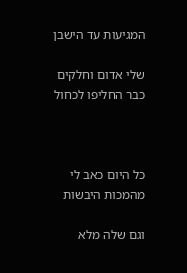המגיעות עד הישבן

שלי אדום וחלקים כבר החליפו לכחול



כל היום כאב לי מהמכות היבשות

וגם שלה מלא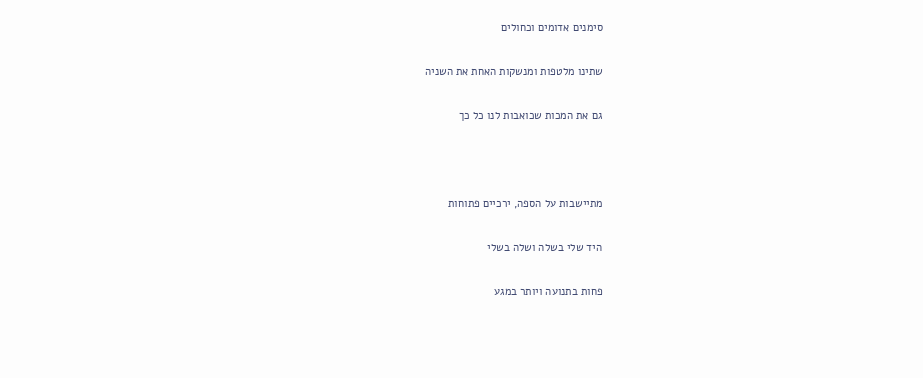סימנים אדומים וכחולים

שתינו מלטפות ומנשקות האחת את השניה

גם את המכות שכואבות לנו כל כך



מתיישבות על הספה, ירכיים פתוחות

היד שלי בשלה ושלה בשלי

פחות בתנועה ויותר במגע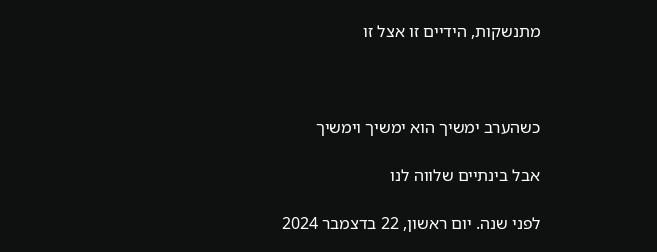מתנשקות, הידיים זו אצל זו



כשהערב ימשיך הוא ימשיך וימשיך

אבל בינתיים שלווה לנו

לפני שנה. יום ראשון, 22 בדצמבר 2024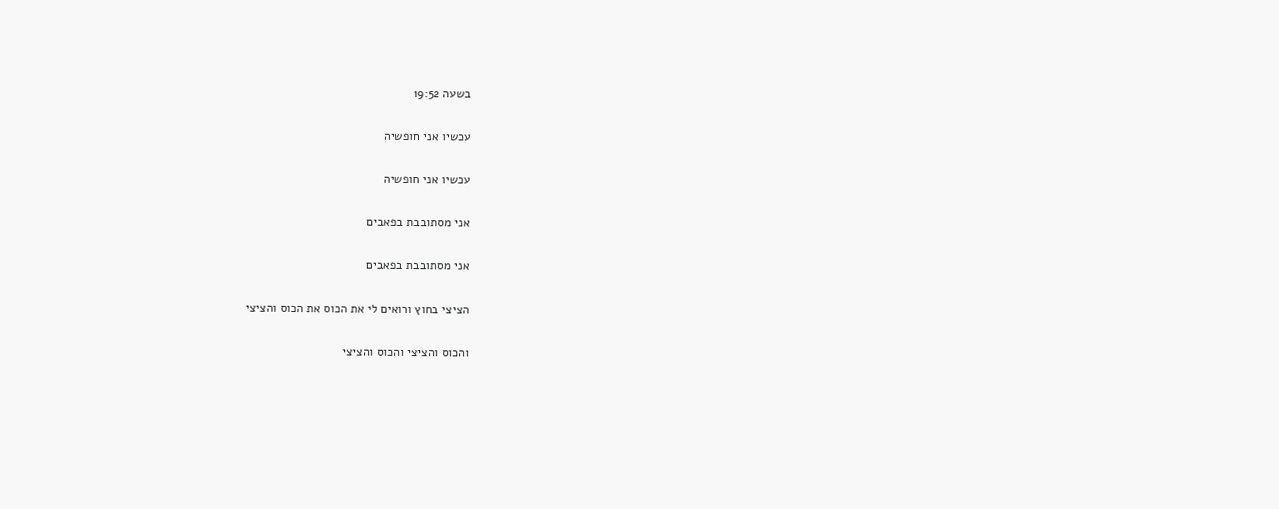בשעה 19:52

עכשיו אני חופשיה

עכשיו אני חופשיה

אני מסתובבת בפאבים

אני מסתובבת בפאבים

הציצי בחוץ ורואים לי את הכוס את הכוס והציצי

והכוס והציצי והכוס והציצי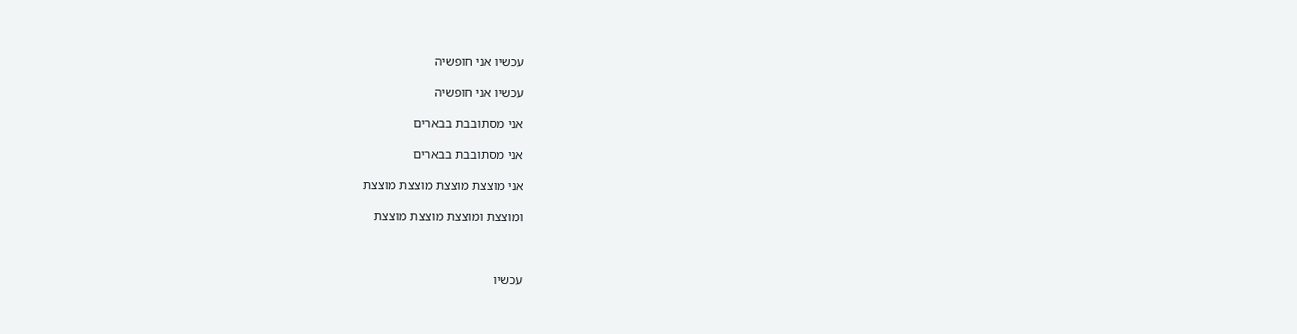עכשיו אני חופשיה

עכשיו אני חופשיה

אני מסתובבת בבארים

אני מסתובבת בבארים

אני מוצצת מוצצת מוצצת מוצצת

ומוצצת ומוצצת מוצצת מוצצת



עכשיו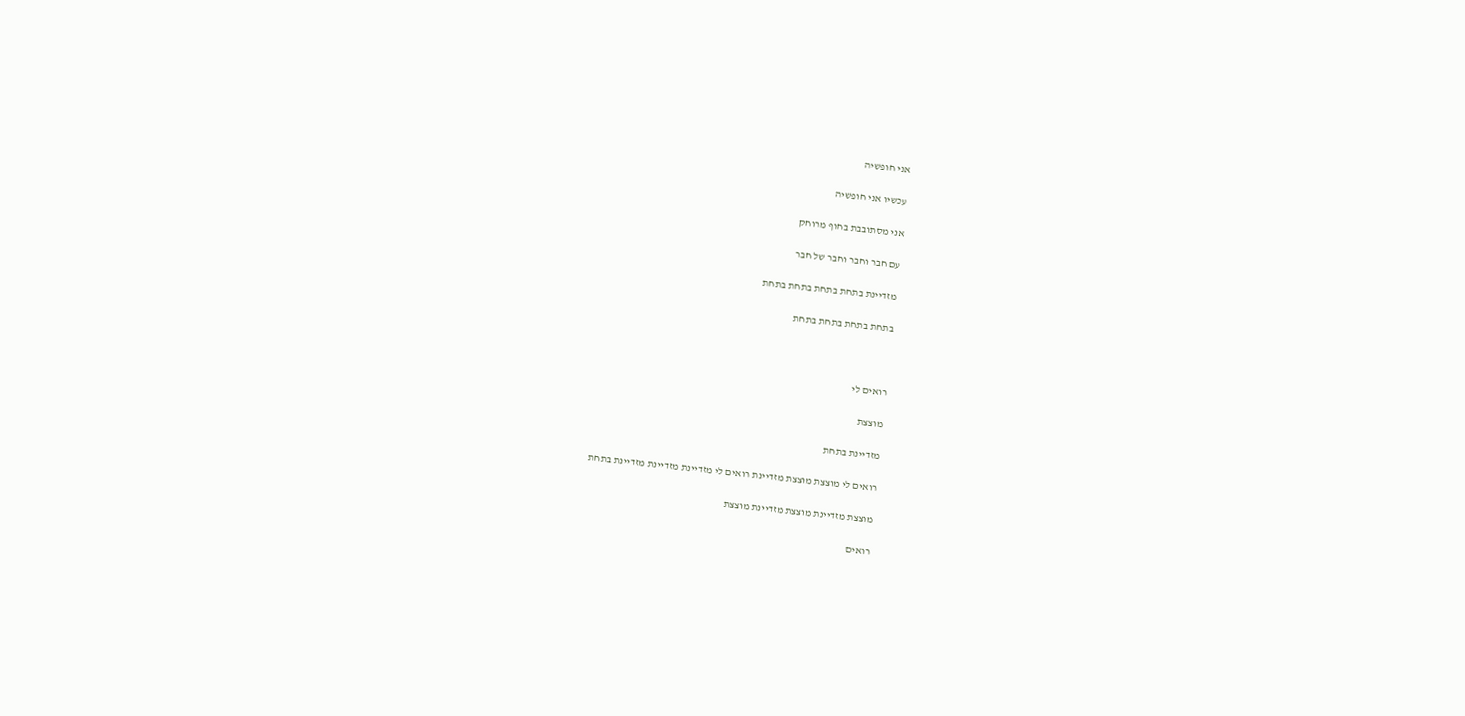אני חופשיה

עכשיו אני חופשיה

אני מסתובבת בחוף מרוחק

עם חבר וחבר וחבר של חבר

מזדיינת בתחת בתחת בתחת בתחת

בתחת בתחת בתחת בתחת



רואים לי

מוצצת

מזדיינת בתחת

רואים לי מוצצת מוצצת מזדיינת רואים לי מזדיינת מזדיינת מזדיינת בתחת

מוצצת מזדיינת מוצצת מזדיינת מוצצת

רואים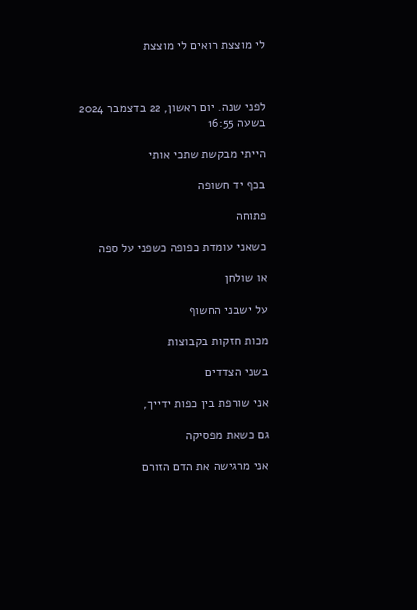לי מוצצת רואים לי מוצצת



לפני שנה. יום ראשון, 22 בדצמבר 2024 בשעה 16:55

הייתי מבקשת שתכי אותי

בכף יד חשופה

פתוחה

כשאני עומדת כפופה כשפני על ספה

או שולחן

על ישבני החשוף

מכות חזקות בקבוצות

בשני הצדדים

אני שורפת בין כפות ידייך,

גם כשאת מפסיקה

אני מרגישה את הדם הזורם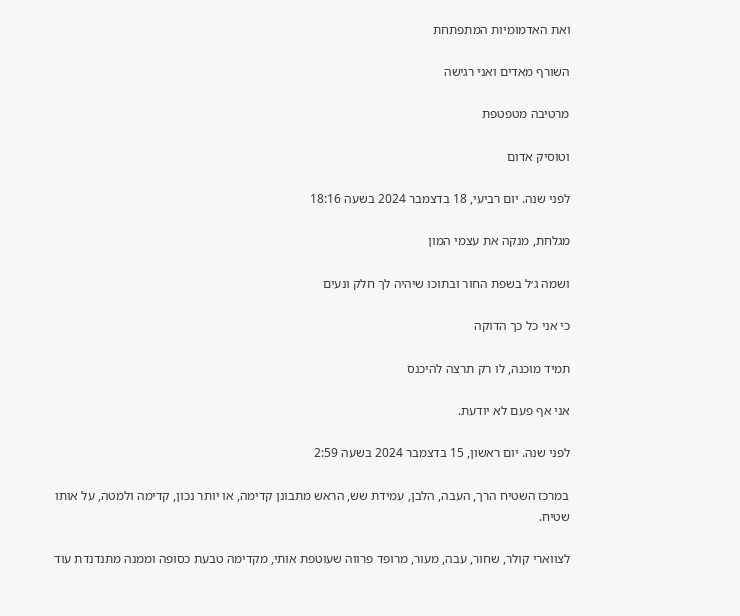ואת האדמומיות המתפתחת

השורף מאדים ואני רגישה

מרטיבה מטפטפת

וטוסיק אדום

לפני שנה. יום רביעי, 18 בדצמבר 2024 בשעה 18:16

מגלחת, מנקה את עצמי המון

ושמה ג׳ל בשפת החור ובתוכו שיהיה לך חלק ונעים

כי אני כל כך הדוקה

תמיד מוכנה, לו רק תרצה להיכנס

אני אף פעם לא יודעת.

לפני שנה. יום ראשון, 15 בדצמבר 2024 בשעה 2:59

במרכז השטיח הרך, העבה, הלבן, עמידת שש, הראש מתבונן קדימה, או יותר נכון, קדימה ולמטה, על אותו שטיח.

לצווארי קולר, שחור, עבה, מעור, מרופד פרווה שעוטפת אותי, מקדימה טבעת כסופה וממנה מתנדנדת עוד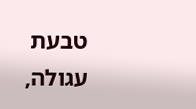טבעת עגולה,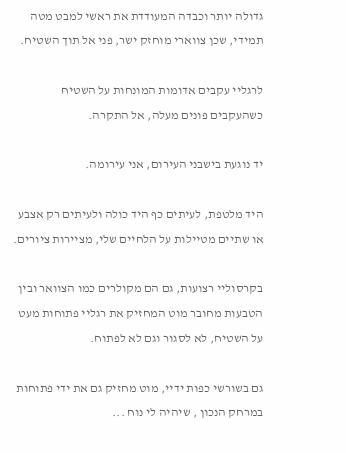גדולה יותר וכבדה המעודדת את ראשי למבט מטה תמידי, שכן צווארי מוחזק ישר, פני אל תוך השטיח.

לרגליי עקבים אדומות המונחות על השטיח כשהעקבים פונים מעלה, אל התקרה.

יד נוגעת בישבני העירום, אני עירומה.

היד מלטפת, לעיתים כף היד כולה ולעיתים רק אצבע או שתיים מטיילות על הלחיים שלי, מציירות ציורים.

בקרסוליי רצועות, גם הם מקולרים כמו הצוואר ובין הטבעות מחובר מוט המחזיק את רגליי פתוחות מעט על השטיח, לא לסגור וגם לא לפתוח.

גם בשורשי כפות ידיי, מוט מחזיק גם את ידי פתוחות במרחק הנכון , שיהיה לי נוח ...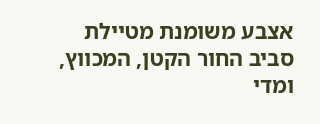אצבע משומנת מטיילת סביב החור הקטן, המכווץ, ומדי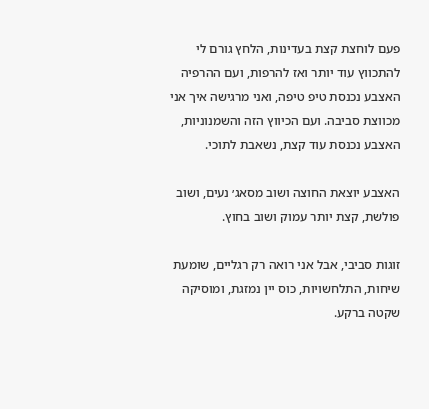פעם לוחצת קצת בעדינות, הלחץ גורם לי להתכווץ עוד יותר ואז להרפות, ועם ההרפיה האצבע נכנסת טיפ טיפה, ואני מרגישה איך אני מכווצת סביבה. ועם הכיווץ הזה והשמנוניות, האצבע נכנסת עוד קצת, נשאבת לתוכי.

האצבע יוצאת החוצה ושוב מסאג׳ נעים, ושוב פולשת, קצת יותר עמוק ושוב בחוץ.

זוגות סביבי, אבל אני רואה רק רגליים, שומעת שיחות, התלחשויות, כוס יין נמזגת, ומוסיקה שקטה ברקע.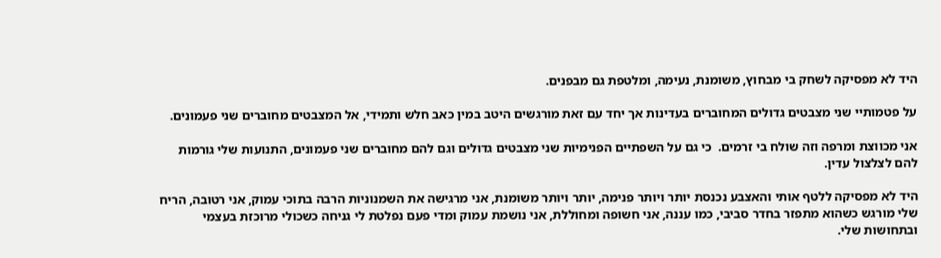היד לא מפסיקה לשחק בי מבחוץ, משומנת, נעימה, ומלטפת גם מבפנים.

על פטמותיי שני מצבטים גדולים המחוברים בעדינות אך יחד עם זאת מורגשים היטב במין כאב חלש ותמידי, אל המצבטים מחוברים שני פעמונים.

אני מכווצת ומרפה וזה שולח בי זרמים.  כי גם על השפתיים הפנימיות שני מצבטים גדולים וגם להם מחוברים שני פעמונים, התנועות שלי גורמות להם לצלצול עדין.

היד לא מפסיקה ללטף אותי והאצבע נכנסת יותר ויותר פנימה, יותר ויותר משומנת, אני מרגישה את השמנוניות הרבה בתוכי עמוק, אני רטובה, הריח שלי מורגש כשהוא מתפזר בחדר סביבי, כמו עננה, אני חשופה ומחוללת, אני נושמת עמוק ומדי פעם נפלטת לי גניחה כשכולי מרוכזת בעצמי ובתחושות שלי.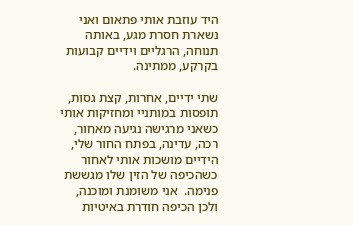היד עוזבת אותי פתאום ואני נשארת חסרת מגע, באותה תנוחה, הרגליים וידיים קבועות בקרקע, ממתינה.

שתי ידיים, אחרות, קצת גסות, תופסות במותניי ומחזיקות אותי כשאני מרגישה נגיעה מאחור, רכה, עדינה, בפתח החור שלי, הידיים מושכות אותי לאחור כשהכיפה של הזין שלו מגששת פנימה.  אני משומנת ומוכנה, ולכן הכיפה חודרת באיטיות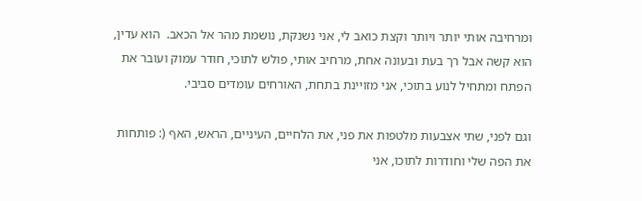ומרחיבה אותי יותר ויותר וקצת כואב לי, אני נשנקת, נושמת מהר אל הכאב.  הוא עדין, הוא קשה אבל רך בעת ובעונה אחת, מרחיב אותי, פולש לתוכי, חודר עמוק ועובר את הפתח ומתחיל לנוע בתוכי, אני מזויינת בתחת, האורחים עומדים סביבי.

וגם לפני, שתי אצבעות מלטפות את פני, את הלחיים, העיניים, הראש, האף (: פותחות את הפה שלי וחודרות לתוכו, אני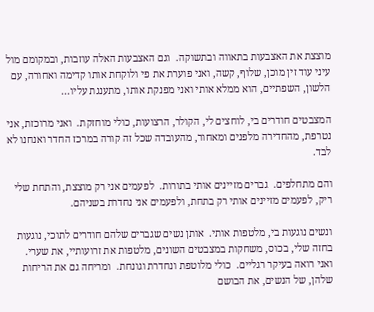מוצצת את האצבעות בתאווה ובתשוקה.  וגם האצבעות האלה עוזבות, ובמקומם מול עיני עוד זין מוכן, שלוף, קשה, ואני פוערת את פי ולוקחת אותו קדימה ואחורה, עם הלשון, השפתיים, הוא ממלא אותי ואני מפנקת אותו, מתענגת עליו...

המצבטים חודרים בי, לוחצים לי, הקולר, הרצועות, כולי מוחזקת.  ואני מרוכזת, אני נטרפת, מהחדירה מלפנים ומאחור, מהעובדה שכל זה קורה במרכז החדר ואנחנו לא לבד.

והם מתחלפים.  גברים מזיינים אותי בתורות.  לפעמים אני רק מוצצת, והתחת שלי ריק, לפעמים מזיינים אותי רק בתחת, ולפעמים אני נחדרת בשניהם.

ונשים נוגעות בי, מלטפות אותי.  אותן נשים שגברים שלהם חודרים לתוכי, נוגעות בחזה שלי, בכוס, משחקות במצבטים השונים, מלטפות את זרועותיי, את שערי.  ואני רואה בעיקר רגליים.  כולי מלוטפת ונחדרת וגונחת.  ומריחה גם את הריחות שלהן, של הנשים, את הבושם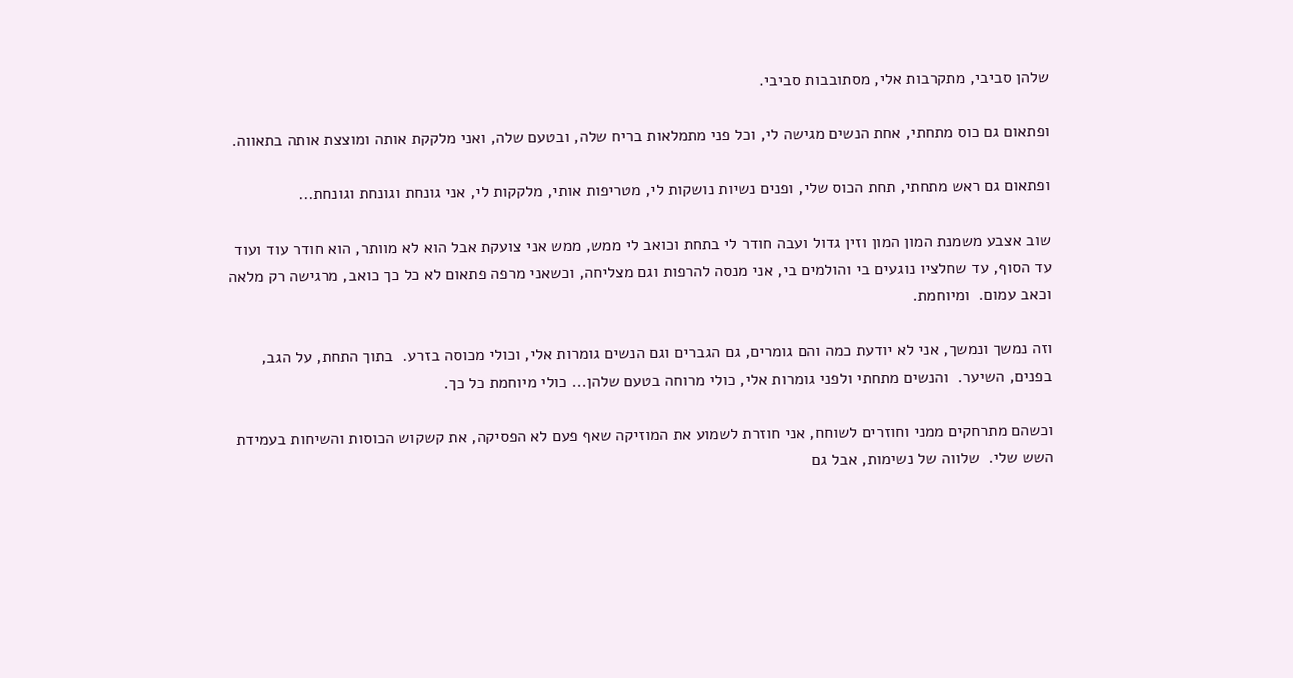שלהן סביבי, מתקרבות אלי, מסתובבות סביבי.

ופתאום גם כוס מתחתי, אחת הנשים מגישה לי, וכל פני מתמלאות בריח שלה, ובטעם שלה, ואני מלקקת אותה ומוצצת אותה בתאווה.

ופתאום גם ראש מתחתי, תחת הכוס שלי, ופנים נשיות נושקות לי, מטריפות אותי, מלקקות לי, אני גונחת וגונחת וגונחת...

שוב אצבע משמנת המון המון וזין גדול ועבה חודר לי בתחת וכואב לי ממש, ממש אני צועקת אבל הוא לא מוותר, הוא חודר עוד ועוד עד הסוף, עד שחלציו נוגעים בי והולמים בי, אני מנסה להרפות וגם מצליחה, וכשאני מרפה פתאום לא כל כך כואב, מרגישה רק מלאה וכאב עמום.  ומיוחמת.

וזה נמשך ונמשך, אני לא יודעת כמה והם גומרים, גם הגברים וגם הנשים גומרות אלי, וכולי מכוסה בזרע.  בתוך התחת, על הגב, בפנים, השיער.  והנשים מתחתי ולפני גומרות אלי, כולי מרוחה בטעם שלהן... כולי מיוחמת כל כך.

וכשהם מתרחקים ממני וחוזרים לשוחח, אני חוזרת לשמוע את המוזיקה שאף פעם לא הפסיקה, את קשקוש הכוסות והשיחות בעמידת השש שלי.  שלווה של נשימות, אבל גם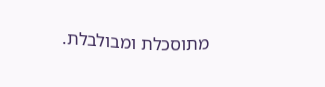מתוסכלת ומבולבלת.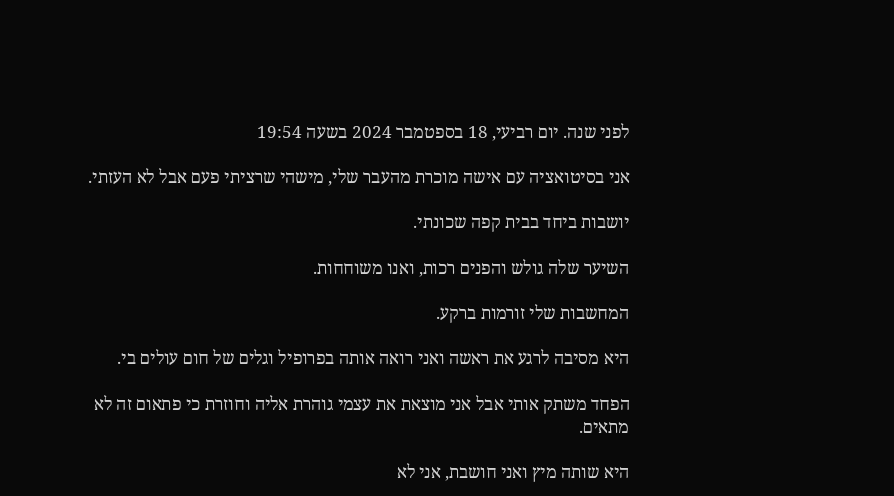לפני שנה. יום רביעי, 18 בספטמבר 2024 בשעה 19:54

אני בסיטואציה עם אישה מוכרת מהעבר שלי, מישהי שרציתי פעם אבל לא העזתי.

יושבות ביחד בבית קפה שכונתי.

השיער שלה גולש והפנים רכות, ואנו משוחחות.

המחשבות שלי זורמות ברקע.

היא מסיבה לרגע את ראשה ואני רואה אותה בפרופיל וגלים של חום עולים בי.

הפחד משתק אותי אבל אני מוצאת את עצמי גוהרת אליה וחוזרת כי פתאום זה לא מתאים.

היא שותה מיץ ואני חושבת, אני לא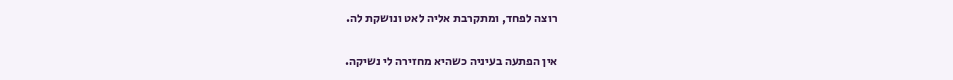רוצה לפחד, ומתקרבת אליה לאט ונושקת לה.

אין הפתעה בעיניה כשהיא מחזירה לי נשיקה.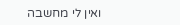ואין לי מחשבה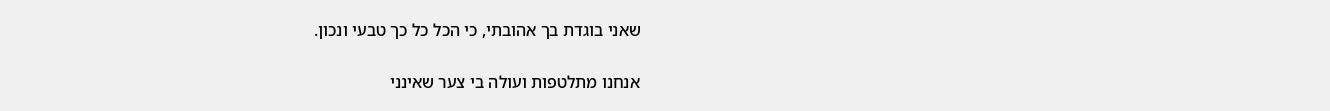שאני בוגדת בך אהובתי, כי הכל כל כך טבעי ונכון.

אנחנו מתלטפות ועולה בי צער שאינני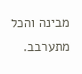מבינה והכל מתערבב.